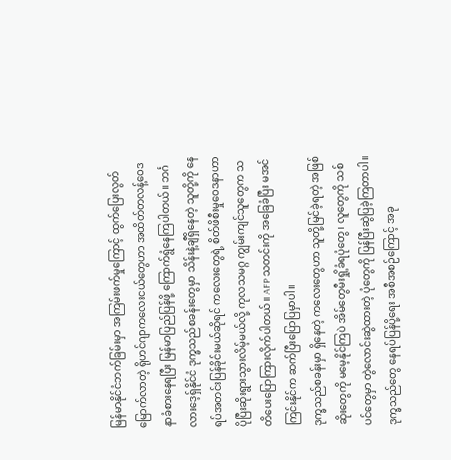မြန်မာနိုင်ငံဘက်ခြမ်းမှာ အကြမ်းဖက်မှုကြောင့် ထွက်ပြေးလွတ်မြောက်လာတဲ့ ရိုဟင်ဂျာကလေးငယ်တွေဟာ အထိတ်တလန့်ဝေဒနာခံစားနေရပြီး မြန်မာပြည်ပြန်ဖို့ ကြောက်ရွံနေကြပါတယ်။ ဘင်္ဂလားဒေ့ရှ်နိုင်ငံ ဒုက္ခသည်စခန်းတွေမှာ သိန်းနဲ့ချီရှိနေတဲ့ သူတို့ကို နေရပ်အတင်းပြန်ခိုင်းမယ်ဆိုရင် ကလေးတွေရဲ့ စိတ်ဖိစီးမှုဝေဒနာဟာ ပိုပြီးဆိုးရွားသွားလိမ့်မယ်လို့ ကုလသမဂ္ဂ ကျွမ်းကျင်သူတွေက သတိပေးပြောကြားလိုက်ပါတယ်။ AFP သတင်းကို အခြေခံပြီး မအင်ကြင်းနိုင်က ဆက်ပြီးပြောပြမှာပါ။
ဒုက္ခသည်စခန်းမှာ ရှိနေတဲ့ ကလေးတွေဟာ သူတို့မြင်ခဲ့ရတဲ့ အဖြစ်ဆိုးတွေကို မမေ့နိုင်ကြပဲ အိမ်တွေမီးရှို့ခံရပုံတွေ၊ လူတွေကို သစ်ပင်တွေမှာ တွဲလောင်းဆွဲထားတဲ့ ပုံတွေကို ပြန်ပြီးဆွဲပြခဲ့ကြတာပါ။ ဒုက္ခသည်တွေ နေရပ်ပြန်ပို့ရေး အစီအစဉ်ကြောင့် အခု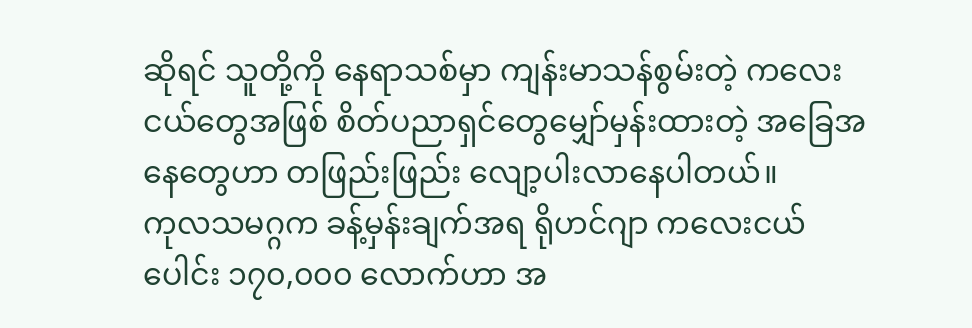ဆိုရင် သူတို့ကို နေရာသစ်မှာ ကျန်းမာသန်စွမ်းတဲ့ ကလေးငယ်တွေအဖြစ် စိတ်ပညာရှင်တွေမျှော်မှန်းထားတဲ့ အခြေအနေတွေဟာ တဖြည်းဖြည်း လျော့ပါးလာနေပါတယ်။
ကုလသမဂ္ဂက ခန့်မှန်းချက်အရ ရိုဟင်ဂျာ ကလေးငယ်ပေါင်း ၁၇၀,၀၀၀ လောက်ဟာ အ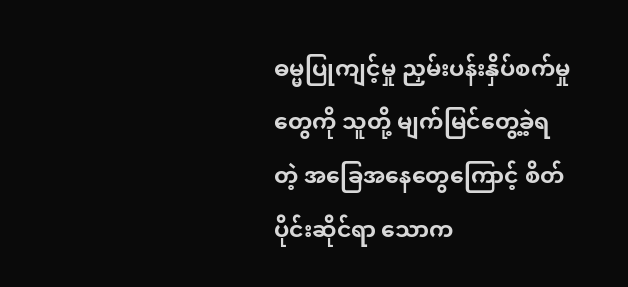ဓမ္မပြုကျင့်မှု ညှမ်းပန်းနှိပ်စက်မှုတွေကို သူတို့ မျက်မြင်တွေ့ခဲ့ရတဲ့ အခြေအနေတွေကြောင့် စိတ်ပိုင်းဆိုင်ရာ သောက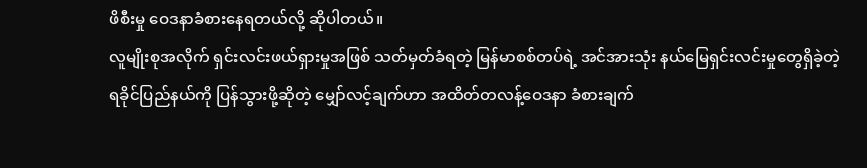ဖိစီးမှု ဝေဒနာခံစားနေရတယ်လို့ ဆိုပါတယ်။
လူမျိုးစုအလိုက် ရှင်းလင်းဖယ်ရှားမှုအဖြစ် သတ်မှတ်ခံရတဲ့ မြန်မာစစ်တပ်ရဲ့ အင်အားသုံး နယ်မြေရှင်းလင်းမှုတွေရှိခဲ့တဲ့ ရခိုင်ပြည်နယ်ကို ပြန်သွားဖို့ဆိုတဲ့ မျှော်လင့်ချက်ဟာ အထိတ်တလန့်ဝေဒနာ ခံစားချက်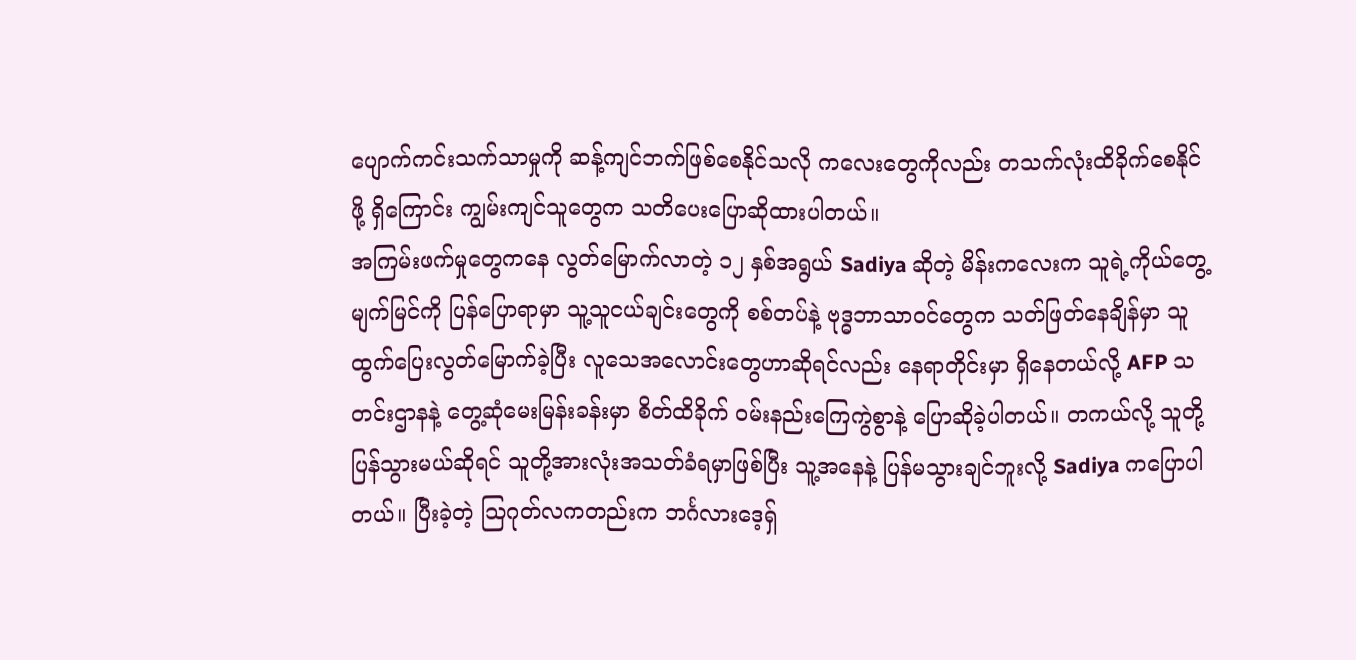ပျောက်ကင်းသက်သာမှုကို ဆန့်ကျင်ဘက်ဖြစ်စေနိုင်သလို ကလေးတွေကိုလည်း တသက်လုံးထိခိုက်စေနိုင်ဖို့ ရှိကြောင်း ကျွမ်းကျင်သူတွေက သတိပေးပြောဆိုထားပါတယ်။
အကြမ်းဖက်မှုတွေကနေ လွတ်မြောက်လာတဲ့ ၁၂ နှစ်အရွယ် Sadiya ဆိုတဲ့ မိန်းကလေးက သူရဲ့ကိုယ်တွေ့မျက်မြင်ကို ပြန်ပြောရာမှာ သူ့သူငယ်ချင်းတွေကို စစ်တပ်နဲ့ ဗုဒ္ဓဘာသာဝင်တွေက သတ်ဖြတ်နေချိန်မှာ သူထွက်ပြေးလွတ်မြောက်ခဲ့ပြီး လူသေအလောင်းတွေဟာဆိုရင်လည်း နေရာတိုင်းမှာ ရှိနေတယ်လို့ AFP သတင်းဌာနနဲ့ တွေ့ဆုံမေးမြန်းခန်းမှာ စိတ်ထိခိုက် ဝမ်းနည်းကြေကွဲစွာနဲ့ ပြောဆိုခဲ့ပါတယ်။ တကယ်လို့ သူတို့ပြန်သွားမယ်ဆိုရင် သူတို့အားလုံးအသတ်ခံရမှာဖြစ်ပြီး သူ့အနေနဲ့ ပြန်မသွားချင်ဘူးလို့ Sadiya ကပြောပါတယ်။ ပြီးခဲ့တဲ့ သြဂုတ်လကတည်းက ဘင်္ဂလားဒေ့ရှ်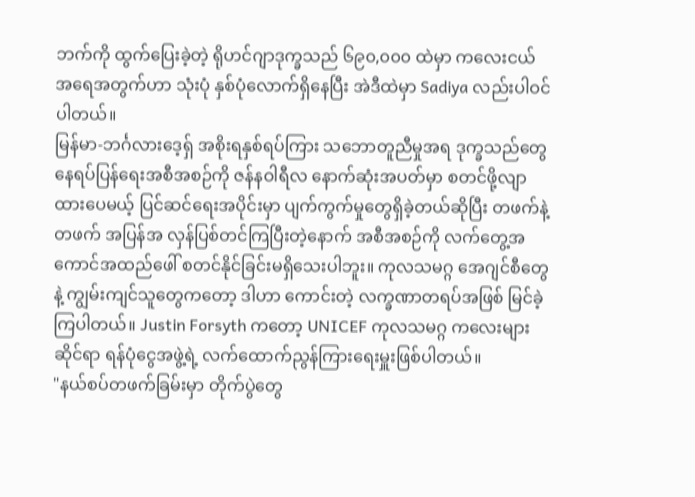ဘက်ကို ထွက်ပြေးခဲ့တဲ့ ရိုဟင်ဂျာဒုက္ခသည် ၆၉၀,၀၀၀ ထဲမှာ ကလေးငယ်အရေအတွက်ဟာ သုံးပုံ နှစ်ပုံလောက်ရှိနေပြီး အဲဒီထဲမှာ Sadiya လည်းပါဝင်ပါတယ်။
မြန်မာ-ဘင်္ဂလားဒေ့ရှ် အစိုးရနှစ်ရပ်ကြား သဘောတူညီမှုအရ ဒုက္ခသည်တွေ နေရပ်ပြန်ရေးအစီအစဉ်ကို ဇန်နဝါရီလ နောက်ဆုံးအပတ်မှာ စတင်ဖို့လျာထားပေမယ့် ပြင်ဆင်ရေးအပိုင်းမှာ ပျက်ကွက်မှုတွေရှိခဲ့တယ်ဆိုပြီး တဖက်နဲ့ တဖက် အပြန်အ လှန်ပြစ်တင်ကြပြီးတဲ့နောက် အစီအစဉ်ကို လက်တွေ့အကောင်အထည်ဖေါ် စတင်နိုင်ခြင်းမရှိသေးပါဘူး။ ကုလသမဂ္ဂ အေဂျင်စီတွေနဲ့ ကျွမ်းကျင်သူတွေကတော့ ဒါဟာ ကောင်းတဲ့ လက္ခဏာတရပ်အဖြစ် မြင်ခဲ့ကြပါတယ်။ Justin Forsyth ကတော့ UNICEF ကုလသမဂ္ဂ ကလေးများ ဆိုင်ရာ ရန်ပုံငွေအဖွဲ့ရဲ့ လက်ထောက်ညွန်ကြားရေးမှူးဖြစ်ပါတယ်။
"နယ်စပ်တဖက်ခြမ်းမှာ တိုက်ပွဲတွေ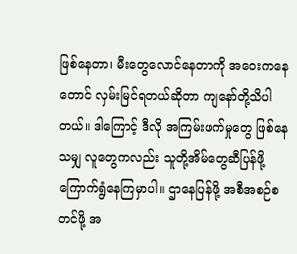ဖြစ်နေတာ၊ မီးတွေလောင်နေတာကို အဝေးကနေတောင် လှမ်းမြင်ရတယ်ဆိုတာ ကျနော်တို့သိပါတယ်။ ဒါကြောင့် ဒီလို အကြမ်းဖက်မှုတွေ ဖြစ်နေသမျှ လူတွေကလည်း သူတို့အိမ်တွေဆီပြန်ဖို့ ကြောက်ရွံနေကြမှာပါ။ ဌာနေပြန်ဖို့ အစီအစဉ်စတင်ဖို့ အ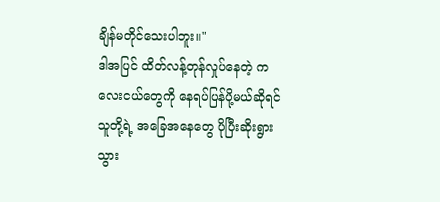ချိန်မတိုင်သေးပါဘူး။"
ဒါအပြင် ထိတ်လန့်တုန်လှုပ်နေတဲ့ ကလေးငယ်တွေကို နေရပ်ပြန်ပို့မယ်ဆိုရင် သူတို့ရဲ့ အခြေအနေတွေ ပိုပြီးဆိုးရွားသွား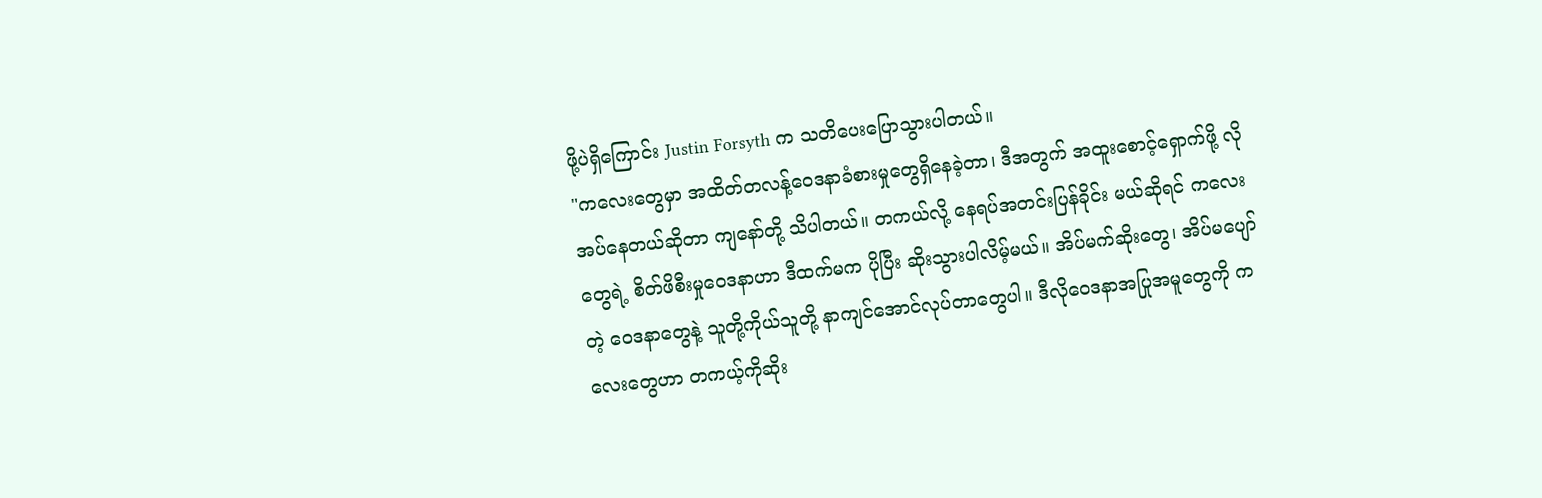ဖို့ပဲရှိကြောင်း Justin Forsyth က သတိပေးပြောသွားပါတယ်။
"ကလေးတွေမှာ အထိတ်တလန့်ဝေဒနာခံစားမှုတွေရှိနေခဲ့တာ၊ ဒီအတွက် အထူးစောင့်ရှောက်ဖို့ လိုအပ်နေတယ်ဆိုတာ ကျနော်တို့ သိပါတယ်။ တကယ်လို့ နေရပ်အတင်းပြန်ခိုင်း မယ်ဆိုရင် ကလေးတွေရဲ့ စိတ်ဖိစီးမှုဝေဒနာဟာ ဒီထက်မက ပိုပြီး ဆိုးသွားပါလိမ့်မယ်။ အိပ်မက်ဆိုးတွေ၊ အိပ်မပျော်တဲ့ ဝေဒနာတွေနဲ့ သူတို့ကိုယ်သူတို့ နာကျင်အောင်လုပ်တာတွေပါ။ ဒီလိုဝေဒနာအပြုအမူတွေကို ကလေးတွေဟာ တကယ့်ကိုဆိုး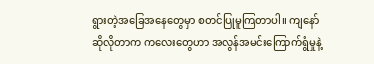ရွားတဲ့အခြေအနေတွေမှာ စတင်ပြုမူကြတာပါ။ ကျနော်ဆိုလိုတာက ကလေးတွေဟာ အလွန်အမင်းကြောက်ရွံမှုနဲ့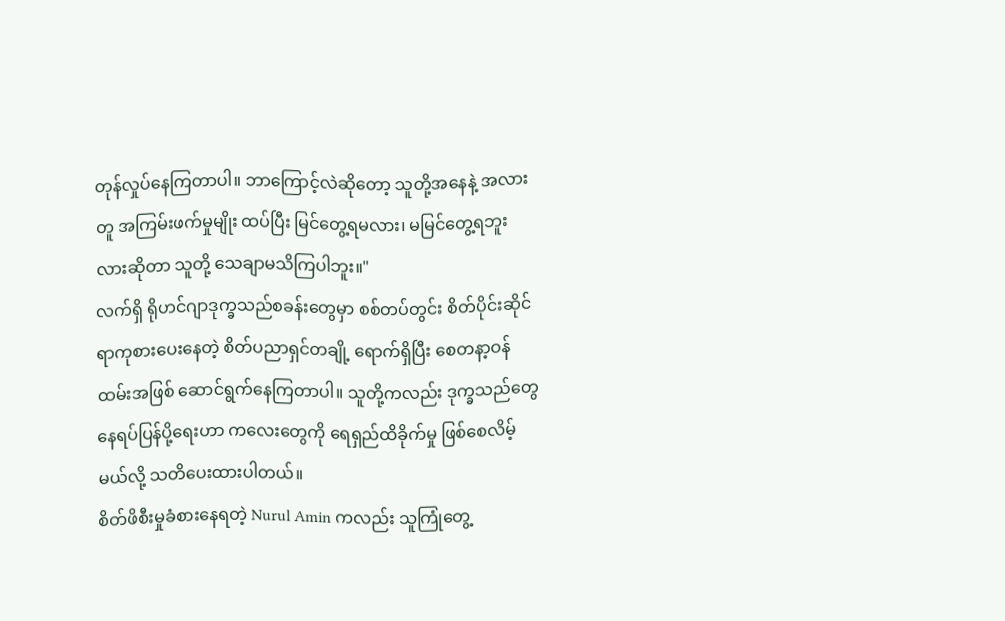တုန်လှုပ်နေကြတာပါ။ ဘာကြောင့်လဲဆိုတော့ သူတို့အနေနဲ့ အလားတူ အကြမ်းဖက်မှုမျိုး ထပ်ပြီး မြင်တွေ့ရမလား၊ မမြင်တွေ့ရဘူးလားဆိုတာ သူတို့ သေချာမသိကြပါဘူး။"
လက်ရှိ ရိုဟင်ဂျာဒုက္ခသည်စခန်းတွေမှာ စစ်တပ်တွင်း စိတ်ပိုင်းဆိုင်ရာကုစားပေးနေတဲ့ စိတ်ပညာရှင်တချို့ ရောက်ရှိပြီး စေတနာ့ဝန်ထမ်းအဖြစ် ဆောင်ရွက်နေကြတာပါ။ သူတို့ကလည်း ဒုက္ခသည်တွေနေရပ်ပြန်ပို့ရေးဟာ ကလေးတွေကို ရေရှည်ထိခိုက်မှု ဖြစ်စေလိမ့်မယ်လို့ သတိပေးထားပါတယ်။
စိတ်ဖိစီးမှုခံစားနေရတဲ့ Nurul Amin ကလည်း သူကြုံတွေ့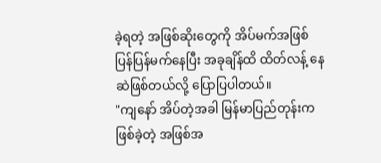ခဲ့ရတဲ့ အဖြစ်ဆိုးတွေကို အိပ်မက်အဖြစ် ပြန်ပြန်မက်နေပြီး အခုချိန်ထိ ထိတ်လန့် နေဆဲဖြစ်တယ်လို့ ပြောပြပါတယ်။
"ကျနော် အိပ်တဲ့အခါ မြန်မာပြည်တုန်းက ဖြစ်ခဲ့တဲ့ အဖြစ်အ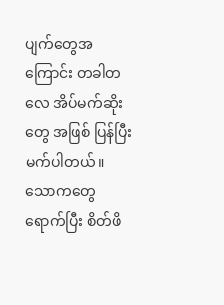ပျက်တွေအကြောင်း တခါတလေ အိပ်မက်ဆိုးတွေ အဖြစ် ပြန်ပြီး မက်ပါတယ်။ သောကတွေရောက်ပြီး စိတ်ဖိ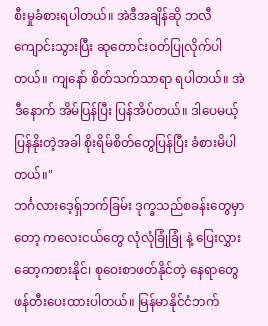စီးမှုခံစားရပါတယ်။ အဲဒီအချိန်ဆို ဘလီကျောင်းသွားပြီး ဆုတောင်းဝတ်ပြုလိုက်ပါတယ်။ ကျနော် စိတ်သက်သာရာ ရပါတယ်။ အဲဒီနောက် အိမ်ပြန်ပြီး ပြန်အိပ်တယ်။ ဒါပေမယ့် ပြန်နိုးတဲ့အခါ စိုးရိမ်စိတ်တွေပြန်ပြီး ခံစားမိပါတယ်။"
ဘင်္ဂလားဒေ့ရှ်ဘက်ခြမ်း ဒုက္ခသည်စခန်းတွေမှာတော့ ကလေးငယ်တွေ လုံလုံခြုံခြုံ နဲ့ ပြေးလွှား ဆော့ကစားနိုင်၊ စုဝေးစာဖတ်နိုင်တဲ့ နေရာတွေ ဖန်တီးပေးထားပါတယ်။ မြန်မာနိုင်ငံဘက်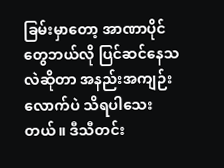ခြမ်းမှာတော့ အာဏာပိုင်တွေဘယ်လို ပြင်ဆင်နေသလဲဆိုတာ အနည်းအကျဉ်းလောက်ပဲ သိရပါသေးတယ်။ ဒီသီတင်း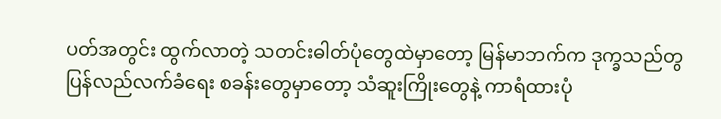ပတ်အတွင်း ထွက်လာတဲ့ သတင်းဓါတ်ပုံတွေထဲမှာတော့ မြန်မာဘက်က ဒုက္ခသည်တွ ပြန်လည်လက်ခံရေး စခန်းတွေမှာတော့ သံဆူးကြိုးတွေနဲ့ ကာရံထားပုံ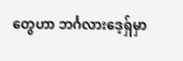တွေဟာ ဘင်္ဂလားဒေ့ရှ်မှာ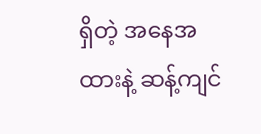ရှိတဲ့ အနေအထားနဲ့ ဆန့်ကျင်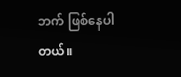ဘက် ဖြစ်နေပါတယ်။